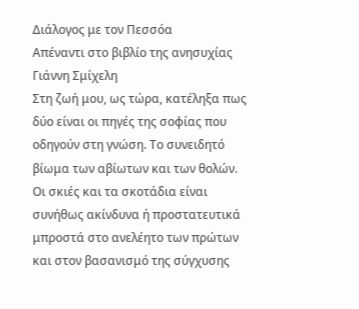Διάλογος με τον Πεσσόα
Απέναντι στο βιβλίο της ανησυχίας
Γιάννη Σμίχελη
Στη ζωή μου, ως τώρα, κατέληξα πως δύο είναι οι πηγές της σοφίας που οδηγούν στη γνώση. Το συνειδητό βίωμα των αβίωτων και των θολών. Οι σκιές και τα σκοτάδια είναι συνήθως ακίνδυνα ή προστατευτικά μπροστά στο ανελέητο των πρώτων και στον βασανισμό της σύγχυσης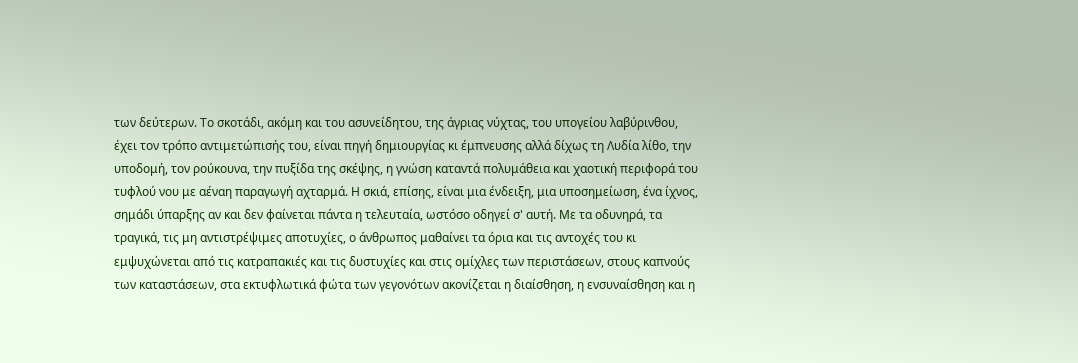των δεύτερων. Το σκοτάδι, ακόμη και του ασυνείδητου, της άγριας νύχτας, του υπογείου λαβύρινθου, έχει τον τρόπο αντιμετώπισής του, είναι πηγή δημιουργίας κι έμπνευσης αλλά δίχως τη Λυδία λίθο, την υποδομή, τον ρούκουνα, την πυξίδα της σκέψης, η γνώση καταντά πολυμάθεια και χαοτική περιφορά του τυφλού νου με αέναη παραγωγή αχταρμά. Η σκιά, επίσης, είναι μια ένδειξη, μια υποσημείωση, ένα ίχνος, σημάδι ύπαρξης αν και δεν φαίνεται πάντα η τελευταία, ωστόσο οδηγεί σ' αυτή. Με τα οδυνηρά, τα τραγικά, τις μη αντιστρέψιμες αποτυχίες, ο άνθρωπος μαθαίνει τα όρια και τις αντοχές του κι εμψυχώνεται από τις κατραπακιές και τις δυστυχίες και στις ομίχλες των περιστάσεων, στους καπνούς των καταστάσεων, στα εκτυφλωτικά φώτα των γεγονότων ακονίζεται η διαίσθηση, η ενσυναίσθηση και η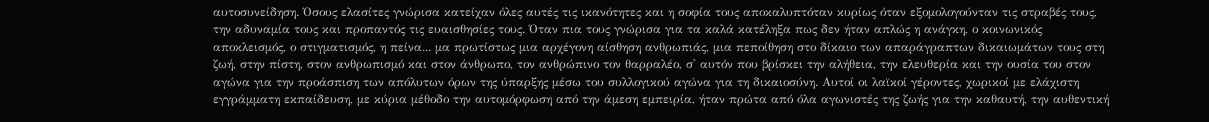αυτοσυνείδηση. Όσους ελασίτες γνώρισα κατείχαν όλες αυτές τις ικανότητες και η σοφία τους αποκαλυπτόταν κυρίως όταν εξομολογούνταν τις στραβές τους, την αδυναμία τους και προπαντός τις ευαισθησίες τους. Όταν πια τους γνώρισα για τα καλά κατέληξα πως δεν ήταν απλώς η ανάγκη, ο κοινωνικός αποκλεισμός, ο στιγματισμός, η πείνα... μα πρωτίστως μια αρχέγονη αίσθηση ανθρωπιάς, μια πεποίθηση στο δίκαιο των απαράγραπτων δικαιωμάτων τους στη ζωή, στην πίστη, στον ανθρωπισμό και στον άνθρωπο, τον ανθρώπινο τον θαρραλέο, σ' αυτόν που βρίσκει την αλήθεια, την ελευθερία και την ουσία του στον αγώνα για την προάσπιση των απόλυτων όρων της ύπαρξης μέσω του συλλογικού αγώνα για τη δικαιοσύνη. Αυτοί οι λαϊκοί γέροντες, χωρικοί με ελάχιστη εγγράμματη εκπαίδευση, με κύρια μέθοδο την αυτομόρφωση από την άμεση εμπειρία, ήταν πρώτα από όλα αγωνιστές της ζωής για την καθαυτή, την αυθεντική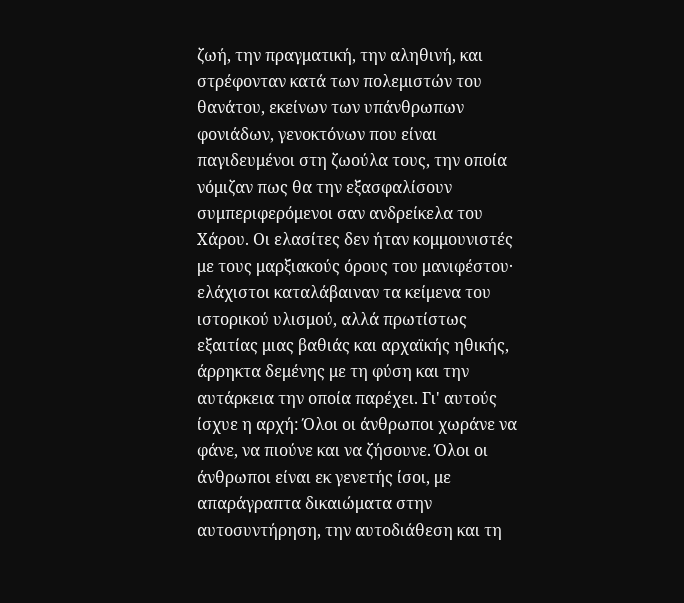ζωή, την πραγματική, την αληθινή, και στρέφονταν κατά των πολεμιστών του θανάτου, εκείνων των υπάνθρωπων φονιάδων, γενοκτόνων που είναι παγιδευμένοι στη ζωούλα τους, την οποία νόμιζαν πως θα την εξασφαλίσουν συμπεριφερόμενοι σαν ανδρείκελα του Χάρου. Οι ελασίτες δεν ήταν κομμουνιστές με τους μαρξιακούς όρους του μανιφέστου· ελάχιστοι καταλάβαιναν τα κείμενα του ιστορικού υλισμού, αλλά πρωτίστως εξαιτίας μιας βαθιάς και αρχαϊκής ηθικής, άρρηκτα δεμένης με τη φύση και την αυτάρκεια την οποία παρέχει. Γι' αυτούς ίσχυε η αρχή: Όλοι οι άνθρωποι χωράνε να φάνε, να πιούνε και να ζήσουνε. Όλοι οι άνθρωποι είναι εκ γενετής ίσοι, με απαράγραπτα δικαιώματα στην αυτοσυντήρηση, την αυτοδιάθεση και τη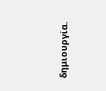δημιουργία.